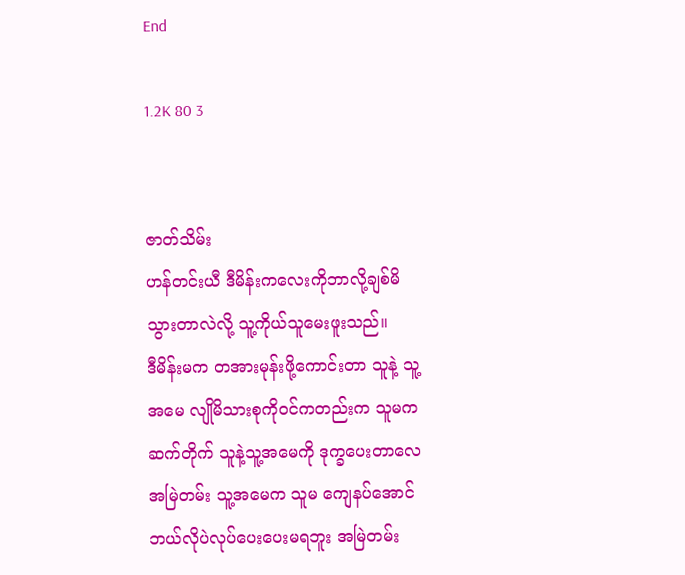End

1.2K 80 3


ဇာတ်သိမ်း
ဟန်တင်းယီ ဒီမိန်းကလေးကိုဘာလို့ချစ်မိသွားတာလဲလို့ သူ့ကိုယ်သူမေးဖူးသည်။
ဒီမိန်းမက တအားမုန်းဖို့ကောင်းတာ သူနဲ့ သူ့အမေ လျိုမိသားစုကိုဝင်ကတည်းက သူမက ဆက်တိုက် သူနဲ့သူ့အမေကို ဒုက္ခပေးတာလေ အမြဲတမ်း သူ့အမေက သူမ ကျေနပ်အောင်ဘယ်လိုပဲလုပ်ပေးပေးမရဘူး အမြဲတမ်း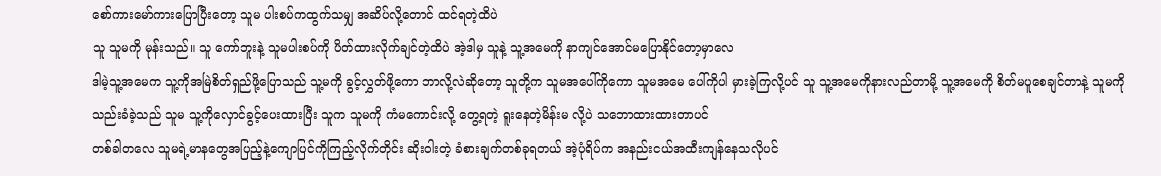စော်ကားမော်ကားပြောပြီးတော့ သူမ ပါးစပ်ကထွက်သမျှ အဆိပ်လို့တောင် ထင်ရတဲ့ထိပဲ
သူ သူမကို မုန်းသည်။ သူ ကော်ဘူးနဲ့ သူမပါးစပ်ကို ပိတ်ထားလိုက်ချင်တဲ့ထိပဲ အဲ့ဒါမှ သူနဲ့ သူ့အမေကို နာကျင်အောင်မပြောနိုင်တော့မှာလေ
ဒါမဲ့သူ့အမေက သူ့ကိုအမြဲစိတ်ရှည်ဖို့ပြောသည် သူ့မကို ခွင့်လွှတ်ဖို့ကော ဘာလို့လဲဆိုတော့ သူတို့က သူမအပေါ်ကိုကော သူမအမေ ပေါ်ကိုပါ မှားခဲ့ကြလို့ပင် သူ သူ့အမေကိုနားလည်တာမို့ သူ့အမေကို စိတ်မပူစေချင်တာနဲ့ သူမကို သည်းခံခဲ့သည် သူမ သူ့ကိုလှောင်ခွင့်ပေးထားပြီး သူက သူမကို ကံမကောင်းလို့ တွေ့ရတဲ့ ရူးနေတဲ့မိန်းမ လို့ပဲ သဘောထားထားတာပင်
တစ်ခါတလေ သူမရဲ့မာနတွေအပြည့်နဲ့ကျောပြင်ကိုကြည့်လိုက်တိုင်း ဆိုးဝါးတဲ့ ခံစားချက်တစ်ခုရတယ် အဲ့ပုံရိပ်က အနည်းငယ်အထီးကျန်နေသလိုပင်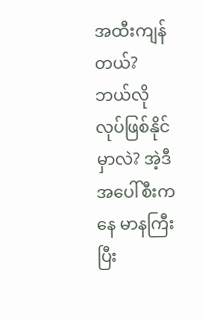အထီးကျန်တယ်? ဘယ်လိုလုပ်ဖြစ်နိုင်မှာလဲ? အဲ့ဒီ အပေါ်စီးကနေ မာနကြီးပြီး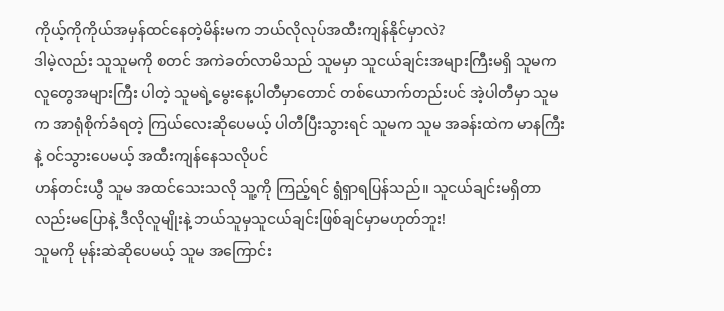ကိုယ့်ကိုကိုယ်အမှန်ထင်နေတဲ့မိန်းမက ဘယ်လိုလုပ်အထီးကျန်နိုင်မှာလဲ?
ဒါမဲ့လည်း သူသူမကို စတင် အကဲခတ်လာမိသည် သူမမှာ သူငယ်ချင်းအများကြီးမရှိ သူမက လူတွေအများကြီး ပါတဲ့ သူမရဲ့မွေးနေ့ပါတီမှာတောင် တစ်ယောက်တည်းပင် အဲ့ပါတီမှာ သူမက အာရုံစိုက်ခံရတဲ့ ကြယ်လေးဆိုပေမယ့် ပါတီပြီးသွားရင် သူမက သူမ အခန်းထဲက မာနကြီးနဲ့ ဝင်သွားပေမယ့် အထီးကျန်နေသလိုပင်
ဟန်တင်းယွီ သူမ အထင်သေးသလို သူ့ကို ကြည့်ရင် ရွံရှာရပြန်သည်။ သူငယ်ချင်းမရှိတာလည်းမပြောနဲ့ ဒီလိုလူမျိုးနဲ့ ဘယ်သူမှသူငယ်ချင်းဖြစ်ချင်မှာမဟုတ်ဘူး!
သူမကို မုန်းဆဲဆိုပေမယ့် သူမ အကြောင်း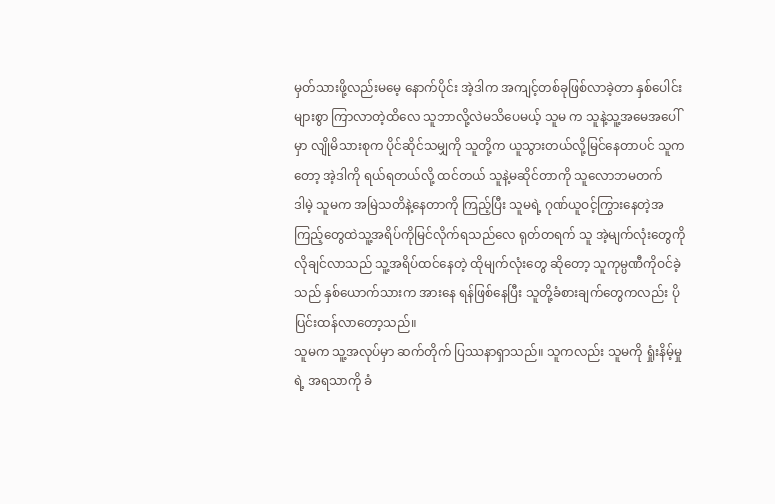မှတ်သားဖို့လည်းမမေ့ နောက်ပိုင်း အဲ့ဒါက အကျင့်တစ်ခုဖြစ်လာခဲ့တာ နှစ်ပေါင်းများစွာ ကြာလာတဲ့ထိလေ သူဘာလို့လဲမသိပေမယ့် သူမ က သူနဲ့သူ့အမေအပေါ်မှာ လျိုမိသားစုက ပိုင်ဆိုင်သမျှကို သူတို့က ယူသွားတယ်လို့မြင်နေတာပင် သူကတော့ အဲ့ဒါကို ရယ်ရတယ်လို့ ထင်တယ် သူနဲ့မဆိုင်တာကို သူလောဘမတက်
ဒါမဲ့ သူမက အမြဲသတိနဲ့နေတာကို ကြည့်ပြီး သူမရဲ့ ဂုဏ်ယူဝင့်ကြွားနေတဲ့အကြည့်တွေထဲသူ့အရိပ်ကိုမြင်လိုက်ရသည်လေ ရုတ်တရက် သူ အဲ့မျက်လုံးတွေကို လိုချင်လာသည် သူ့အရိပ်ထင်နေတဲ့ ထိုမျက်လုံးတွေ ဆိုတော့ သူကုမ္ပဏီကိုဝင်ခဲ့သည် နှစ်ယောက်သားက အားနေ ရန်ဖြစ်နေပြီး သူတို့ခံစားချက်တွေကလည်း ပိုပြင်းထန်လာတော့သည်။
သူမက သူ့အလုပ်မှာ ဆက်တိုက် ပြဿနာရှာသည်။ သူကလည်း သူမကို ရှုံးနိမ့်မှုရဲ့ အရသာကို ခံ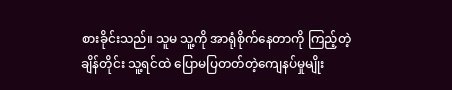စားခိုင်းသည်။ သူမ သူ့ကို အာရုံစိုက်နေတာကို ကြည့်တဲ့ချိန်တိုင်း သူ့ရင်ထဲ ပြောမပြတတ်တဲ့ကျေနပ်မှုမျိုး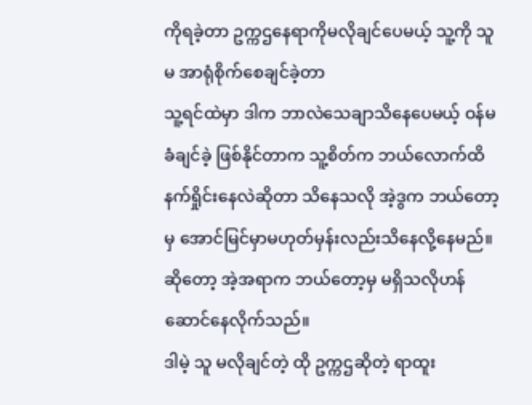ကိုရခဲ့တာ ဥက္ကဌနေရာကိုမလိုချင်ပေမယ့် သူ့ကို သူမ အာရုံစိုက်စေချင်ခဲ့တာ
သူ့ရင်ထဲမှာ ဒါက ဘာလဲသေချာသိနေပေမယ့် ဝန်မခံချင်ခဲ့ ဖြစ်နိုင်တာက သူ့စိတ်က ဘယ်လောက်ထိ နက်ရှိုင်းနေလဲဆိုတာ သိနေသလို အဲ့ဒွက ဘယ်တော့မှ အောင်မြင်မှာမဟုတ်မှန်းလည်းသိနေလို့နေမည်။ ဆိုတော့ အဲ့အရာက ဘယ်တော့မှ မရှိသလိုဟန်ဆောင်နေလိုက်သည်။
ဒါမဲ့ သူ မလိုချင်တဲ့ ထို ဥက္ကဌဆိုတဲ့ ရာထူး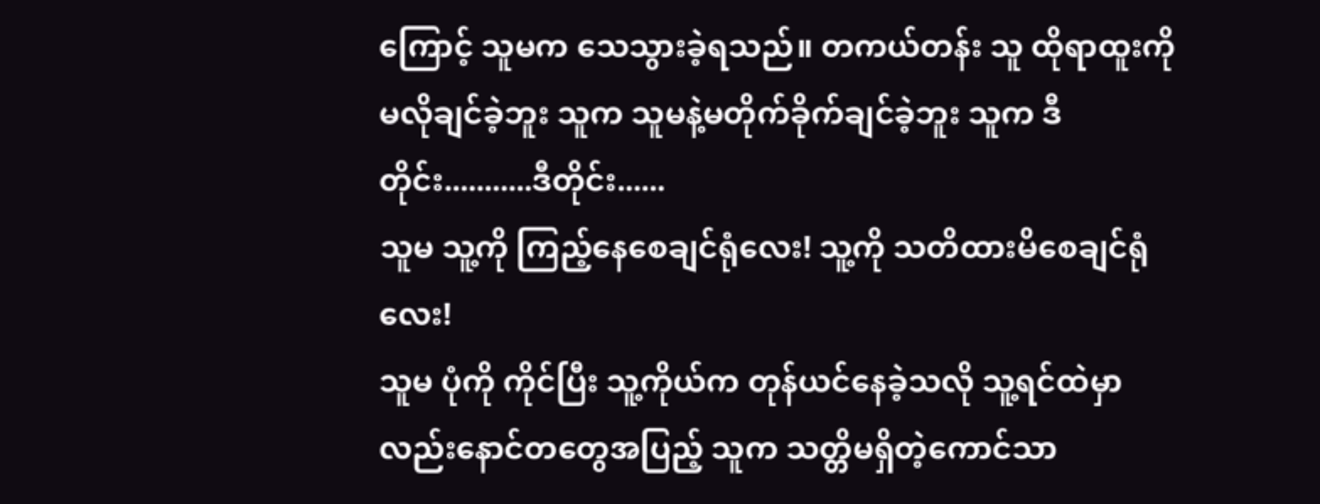ကြောင့် သူမက သေသွားခဲ့ရသည်။ တကယ်တန်း သူ ထိုရာထူးကိုမလိုချင်ခဲ့ဘူး သူက သူမနဲ့မတိုက်ခိုက်ချင်ခဲ့ဘူး သူက ဒီတိုင်း...........ဒီတိုင်း......
သူမ သူ့ကို ကြည့်နေစေချင်ရုံလေး! သူ့ကို သတိထားမိစေချင်ရုံလေး!
သူမ ပုံကို ကိုင်ပြီး သူ့ကိုယ်က တုန်ယင်နေခဲ့သလို သူ့ရင်ထဲမှာလည်းနောင်တတွေအပြည့် သူက သတ္တိမရှိတဲ့ကောင်သာ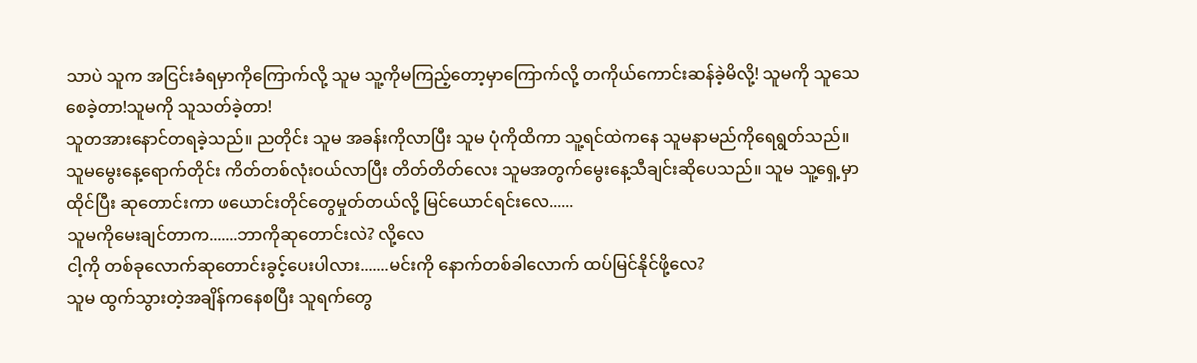သာပဲ သူက အငြင်းခံရမှာကိုကြောက်လို့ သူမ သူ့ကိုမကြည့်တော့မှာကြောက်လို့ တကိုယ်ကောင်းဆန်ခဲ့မိလို့! သူမကို သူသေစေခဲ့တာ!သူမကို သူသတ်ခဲ့တာ!
သူတအားနောင်တရခဲ့သည်။ ညတိုင်း သူမ အခန်းကိုလာပြီး သူမ ပုံကိုထိကာ သူ့ရင်ထဲကနေ သူမနာမည်ကိုရေရွတ်သည်။
သူမမွေးနေ့ရောက်တိုင်း ကိတ်တစ်လုံးဝယ်လာပြီး တိတ်တိတ်လေး သူမအတွက်မွေးနေ့သီချင်းဆိုပေသည်။ သူမ သူ့ရှေ့မှာထိုင်ပြီး ဆုတောင်းကာ ဖယောင်းတိုင်တွေမှုတ်တယ်လို့ မြင်ယောင်ရင်းလေ......
သူမကိုမေးချင်တာက.......ဘာကိုဆုတောင်းလဲ? လို့လေ
ငါ့ကို တစ်ခုလောက်ဆုတောင်းခွင့်ပေးပါလား.......မင်းကို နောက်တစ်ခါလောက် ထပ်မြင်နိုင်ဖို့လေ?
သူမ ထွက်သွားတဲ့အချိန်ကနေစပြီး သူရက်တွေ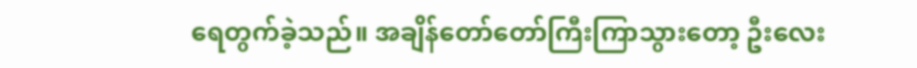ရေတွက်ခဲ့သည်။ အချိန်တော်တော်ကြီးကြာသွားတော့ ဦးလေး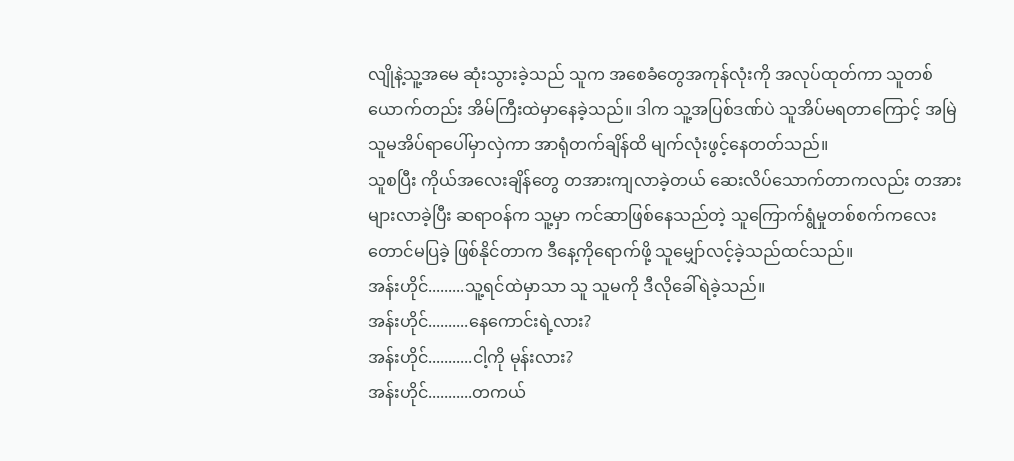လျိုနဲ့သူ့အမေ ဆုံးသွားခဲ့သည် သူက အစေခံတွေအကုန်လုံးကို အလုပ်ထုတ်ကာ သူတစ်ယောက်တည်း အိမ်ကြီးထဲမှာနေခဲ့သည်။ ဒါက သူ့အပြစ်ဒဏ်ပဲ သူအိပ်မရတာကြောင့် အမြဲသူမအိပ်ရာပေါ်မှာလှဲကာ အာရုံတက်ချိန်ထိ မျက်လုံးဖွင့်နေတတ်သည်။
သူစပြီး ကိုယ်အလေးချိန်တွေ တအားကျလာခဲ့တယ် ဆေးလိပ်သောက်တာကလည်း တအားများလာခဲ့ပြီး ဆရာဝန်က သူ့မှာ ကင်ဆာဖြစ်နေသည်တဲ့ သူကြောက်ရွံမှုတစ်စက်ကလေးတောင်မပြခဲ့ ဖြစ်နိုင်တာက ဒီနေ့ကိုရောက်ဖို့ သူမျှော်လင့်ခဲ့သည်ထင်သည်။
အန်းဟိုင်.........သူ့ရင်ထဲမှာသာ သူ သူမကို ဒီလိုခေါ်ရဲခဲ့သည်။
အန်းဟိုင်..........နေကောင်းရဲ့လား?
အန်းဟိုင်...........ငါ့ကို မုန်းလား?
အန်းဟိုင်...........တကယ်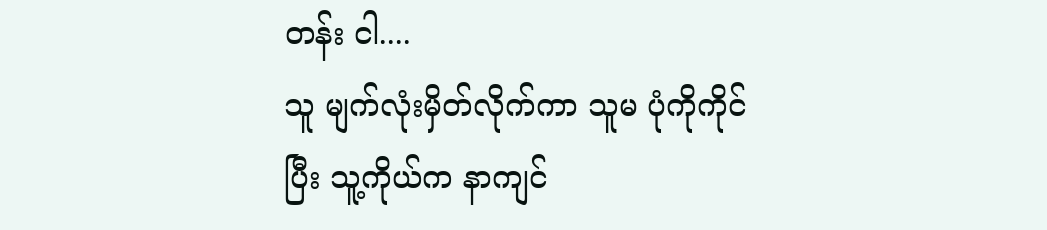တန်း ငါ....
သူ မျက်လုံးမှိတ်လိုက်ကာ သူမ ပုံကိုကိုင်ပြီး သူ့ကိုယ်က နာကျင်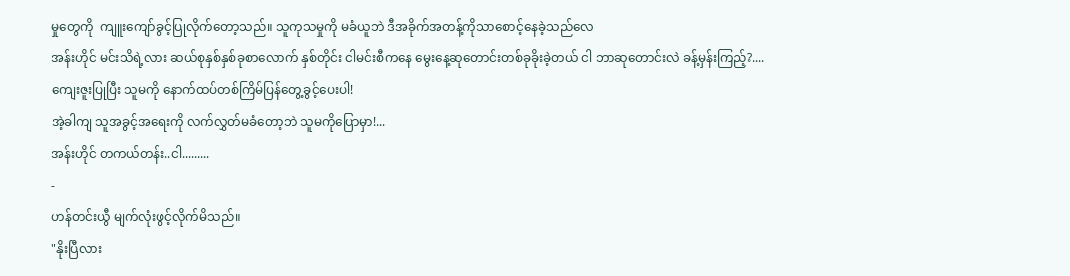မှုတွေကို  ကျူးကျော်ခွင့်ပြုလိုက်တော့သည်။ သူကုသမှုကို မခံယူဘဲ ဒီအခိုက်အတန့်ကိုသာစောင့်နေခဲ့သည်လေ
အန်းဟိုင် မင်းသိရဲ့လား ဆယ်စုနှစ်နှစ်ခုစာလောက် နှစ်တိုင်း ငါမင်းစီကနေ မွေးနေ့ဆုတောင်းတစ်ခုခိုးခဲ့တယ် ငါ ဘာဆုတောင်းလဲ ခန့်မှန်းကြည့်?....
ကျေးဇူးပြုပြီး သူမကို နောက်ထပ်တစ်ကြိမ်ပြန်တွေ့ခွင့်ပေးပါ!
အဲ့ခါကျ သူအခွင့်အရေးကို လက်လွှတ်မခံတော့ဘဲ သူမကိုပြောမှာ!...
အန်းဟိုင် တကယ်တန်း..ငါ.........
-
ဟန်တင်းယွီ မျက်လုံးဖွင့်လိုက်မိသည်။
"နိုးပြီလား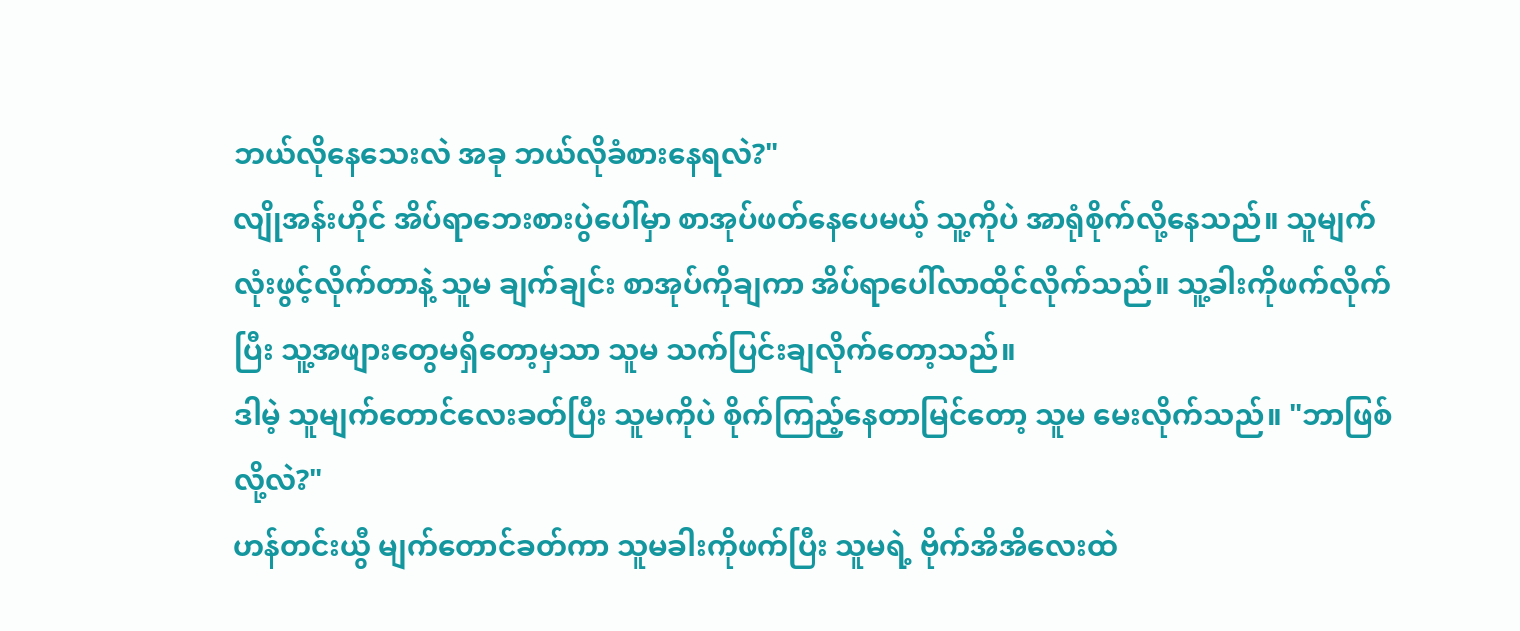ဘယ်လိုနေသေးလဲ အခု ဘယ်လိုခံစားနေရလဲ?"
လျိုအန်းဟိုင် အိပ်ရာဘေးစားပွဲပေါ်မှာ စာအုပ်ဖတ်နေပေမယ့် သူ့ကိုပဲ အာရုံစိုက်လို့နေသည်။ သူမျက်လုံးဖွင့်လိုက်တာနဲ့ သူမ ချက်ချင်း စာအုပ်ကိုချကာ အိပ်ရာပေါ်လာထိုင်လိုက်သည်။ သူ့ခါးကိုဖက်လိုက်ပြီး သူ့အဖျားတွေမရှိတော့မှသာ သူမ သက်ပြင်းချလိုက်တော့သည်။
ဒါမဲ့ သူမျက်တောင်လေးခတ်ပြီး သူမကိုပဲ စိုက်ကြည့်နေတာမြင်တော့ သူမ မေးလိုက်သည်။ "ဘာဖြစ်လို့လဲ?"
ဟန်တင်းယွီ မျက်တောင်ခတ်ကာ သူမခါးကိုဖက်ပြီး သူမရဲ့ ဗိုက်အိအိလေးထဲ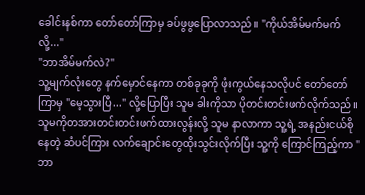ခေါင်းနစ်ကာ တော်တော်ကြာမှ ခပ်ဖွဖွပြောလာသည်။ "ကိုယ်အိမ်မက်မက်လို့..."
"ဘာအိမ်မက်လဲ?"
သူ့မျက်လုံးတွေ နက်မှောင်နေကာ တစ်ခုခုကို ဖုံးကွယ်နေသလိုပင် တော်တော်ကြာမှ "မေ့သွားပြီ..." လို့ပြောပြီး သူမ ခါးကိုသာ ပိုတင်းတင်းဖက်လိုက်သည်။
သူမကိုတအားတင်းတင်းဖက်ထားလွန်းလို့ သူမ နာလာကာ သူ့ရဲ့ အနည်းငယ်စိုနေတဲ့ ဆံပင်ကြား လက်ချောင်းတွေထိုးသွင်းလိုက်ပြီး သူ့ကို ကြောင်ကြည့်ကာ "ဘာ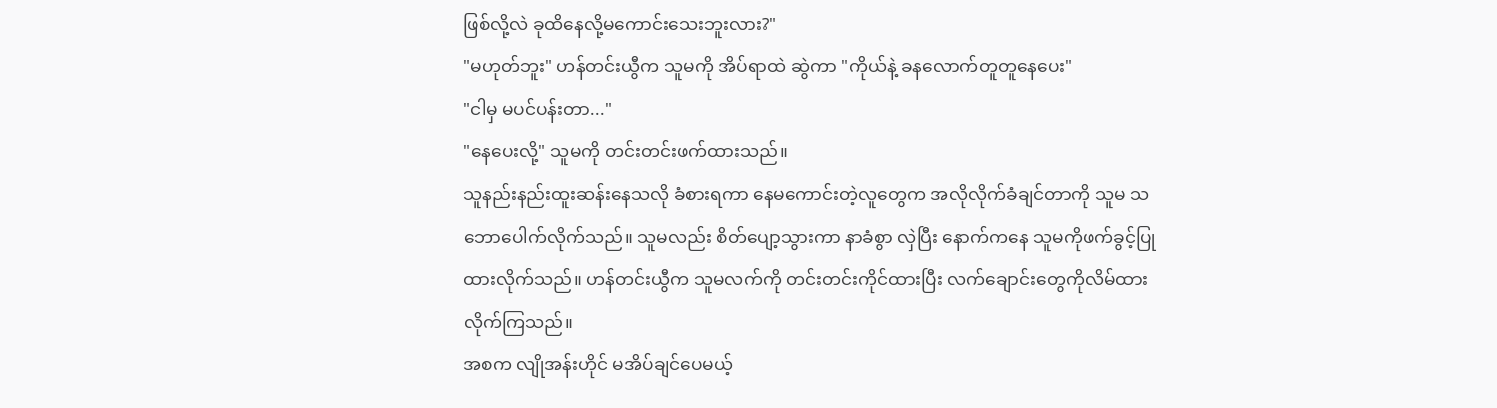ဖြစ်လို့လဲ ခုထိနေလို့မကောင်းသေးဘူးလား?"
"မဟုတ်ဘူး" ဟန်တင်းယွီက သူမကို အိပ်ရာထဲ ဆွဲကာ "ကိုယ်နဲ့ ခနလောက်တူတူနေပေး"
"ငါမှ မပင်ပန်းတာ..."
"နေပေးလို့" သူမကို တင်းတင်းဖက်ထားသည်။
သူနည်းနည်းထူးဆန်းနေသလို ခံစားရကာ နေမကောင်းတဲ့လူတွေက အလိုလိုက်ခံချင်တာကို သူမ သဘောပေါက်လိုက်သည်။ သူမလည်း စိတ်ပျော့သွားကာ နာခံစွာ လှဲပြီး နောက်ကနေ သူမကိုဖက်ခွင့်ပြုထားလိုက်သည်။ ဟန်တင်းယွီက သူမလက်ကို တင်းတင်းကိုင်ထားပြီး လက်ချောင်းတွေကိုလိမ်ထားလိုက်ကြသည်။
အစက လျိုအန်းဟိုင် မအိပ်ချင်ပေမယ့်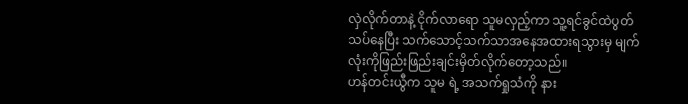လှဲလိုက်တာနဲ့ ငိုက်လာရော သူမလှည့်ကာ သူ့ရင်ခွင်ထဲပွတ်သပ်နေပြီး သက်သောင့်သက်သာအနေအထားရသွားမှ မျက်လုံးကိုဖြည်းဖြည်းချင်းမှိတ်လိုက်တော့သည်။
ဟန်တင်းယွီက သူမ ရဲ့ အသက်ရှုသံကို နား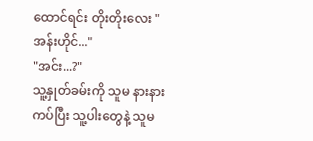ထောင်ရင်း တိုးတိုးလေး "အန်းဟိုင်..."
"အင်း...?"
သူ့နှုတ်ခမ်းကို သူမ နားနားကပ်ပြီး သူ့ပါးတွေနဲ့ သူမ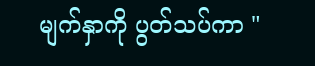မျက်နှာကို ပွတ်သပ်ကာ "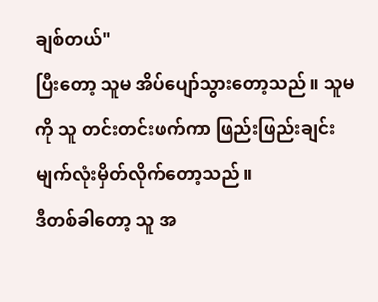ချစ်တယ်"
ပြီးတော့ သူမ အိပ်ပျော်သွားတော့သည်။ သူမကို သူ တင်းတင်းဖက်ကာ ဖြည်းဖြည်းချင်းမျက်လုံးမှိတ်လိုက်တော့သည်။
ဒီတစ်ခါတော့ သူ အ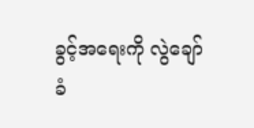ခွင့်အရေးကို လွဲချော်ခံ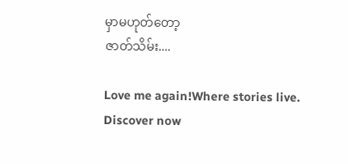မှာမဟုတ်တော့
ဇာတ်သိမ်း....

Love me again!Where stories live. Discover now